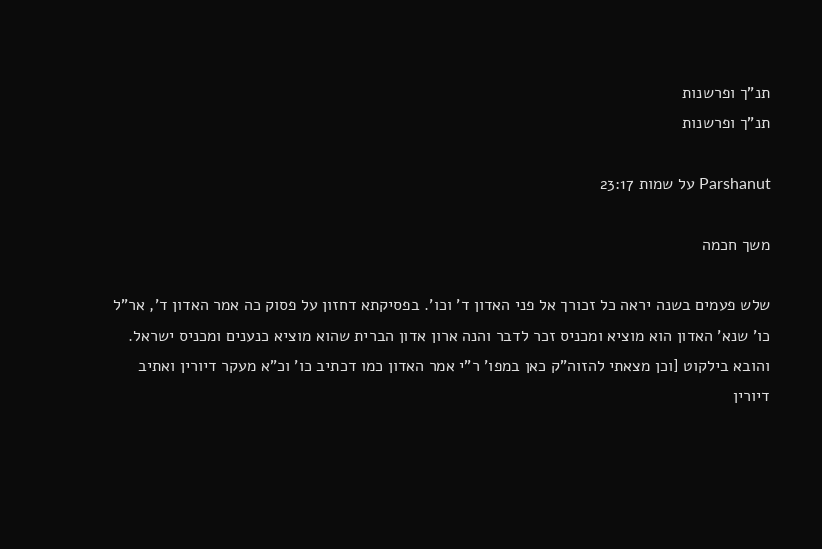תנ"ך ופרשנות
תנ"ך ופרשנות

Parshanut על שמות 23:17

משך חכמה

שלש פעמים בשנה יראה כל זכורך אל פני האדון ד' וכו'. בפסיקתא דחזון על פסוק כה אמר האדון ד', אר"ל כו' שנא' האדון הוא מוציא ומכניס זכר לדבר והנה ארון אדון הברית שהוא מוציא כנענים ומכניס ישראל. והובא בילקוט [וכן מצאתי להזוה"ק כאן במפו' ר"י אמר האדון כמו דכתיב כו' וכ"א מעקר דיורין ואתיב דיורין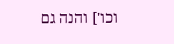וכו'] והנה גם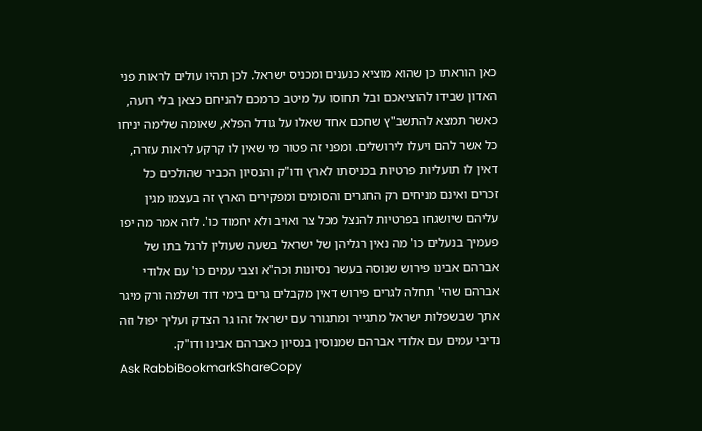כאן הוראתו כן שהוא מוציא כנענים ומכניס ישראל. לכן תהיו עולים לראות פני האדון שבידו להוציאכם ובל תחוסו על מיטב כרמכם להניחם כצאן בלי רועה, כאשר תמצא להתשב"ץ שחכם אחד שאלו על גודל הפלא, שאומה שלימה יניחו כל אשר להם ויעלו לירושלים. ומפני זה פטור מי שאין לו קרקע לראות עזרה, דאין לו תועליות פרטיות בכניסתו לארץ ודו"ק והנסיון הכביר שהולכים כל זכרים ואינם מניחים רק החגרים והסומים ומפקירים הארץ זה בעצמו מגין עליהם שיושגחו בפרטיות להנצל מכל צר ואויב ולא יחמוד כו'. לזה אמר מה יפו פעמיך בנעלים כו' מה נאין רגליהן של ישראל בשעה שעולין לרגל בתו של אברהם אבינו פירוש שנוסה בעשר נסיונות וכה"א וצבי עמים כו' עם אלודי אברהם שהי' תחלה לגרים פירוש דאין מקבלים גרים בימי דוד ושלמה ורק מיגר אתך שבשפלות ישראל מתגייר ומתגורר עם ישראל זהו גר הצדק ועליך יפול וזה נדיבי עמים עם אלודי אברהם שמנוסין בנסיון כאברהם אבינו ודו"ק.
Ask RabbiBookmarkShareCopy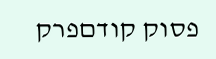פסוק קודםפרק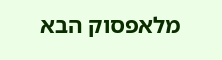מלאפסוק הבא